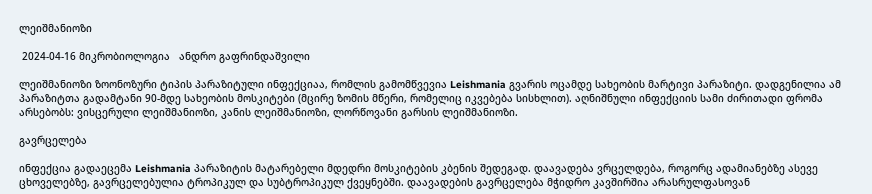ლეიშმანიოზი

 2024-04-16 მიკრობიოლოგია   ანდრო გაფრინდაშვილი

ლეიშმანიოზი ზოონოზური ტიპის პარაზიტული ინფექციაა, რომლის გამომწვევია Leishmania გვარის ოცამდე სახეობის მარტივი პარაზიტი. დადგენილია ამ პარაზიტთა გადამტანი 90-მდე სახეობის მოსკიტები (მცირე ზომის მწერი, რომელიც იკვებება სისხლით). აღნიშნული ინფექციის სამი ძირითადი ფრომა არსებობს: ვისცერული ლეიშმანიოზი, კანის ლეიშმანიოზი, ლორწოვანი გარსის ლეიშმანიოზი.

გავრცელება

ინფექცია გადაეცემა Leishmania პარაზიტის მატარებელი მდედრი მოსკიტების კბენის შედეგად. დაავადება ვრცელდება, როგორც ადამიანებზე ასევე ცხოველებზე, გავრცელებულია ტროპიკულ და სუბტროპიკულ ქვეყნებში. დაავადების გავრცელება მჭიდრო კავშირშია არასრულფასოვან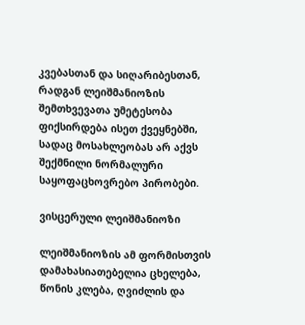კვებასთან და სიღარიბესთან, რადგან ლეიშმანიოზის შემთხვევათა უმეტესობა ფიქსირდება ისეთ ქვეყნებში, სადაც მოსახლეობას არ აქვს შექმნილი ნორმალური საყოფაცხოვრებო პირობები.

ვისცერული ლეიშმანიოზი

ლეიშმანიოზის ამ ფორმისთვის დამახასიათებელია ცხელება, წონის კლება, ღვიძლის და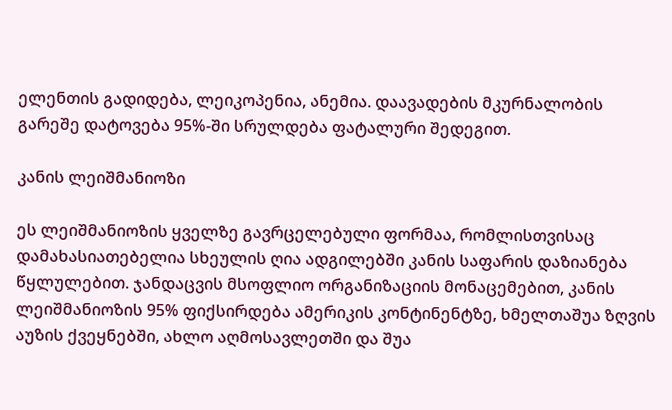ელენთის გადიდება, ლეიკოპენია, ანემია. დაავადების მკურნალობის გარეშე დატოვება 95%-ში სრულდება ფატალური შედეგით.

კანის ლეიშმანიოზი

ეს ლეიშმანიოზის ყველზე გავრცელებული ფორმაა, რომლისთვისაც დამახასიათებელია სხეულის ღია ადგილებში კანის საფარის დაზიანება წყლულებით. ჯანდაცვის მსოფლიო ორგანიზაციის მონაცემებით, კანის ლეიშმანიოზის 95% ფიქსირდება ამერიკის კონტინენტზე, ხმელთაშუა ზღვის აუზის ქვეყნებში, ახლო აღმოსავლეთში და შუა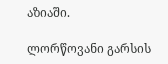აზიაში.

ლორწოვანი გარსის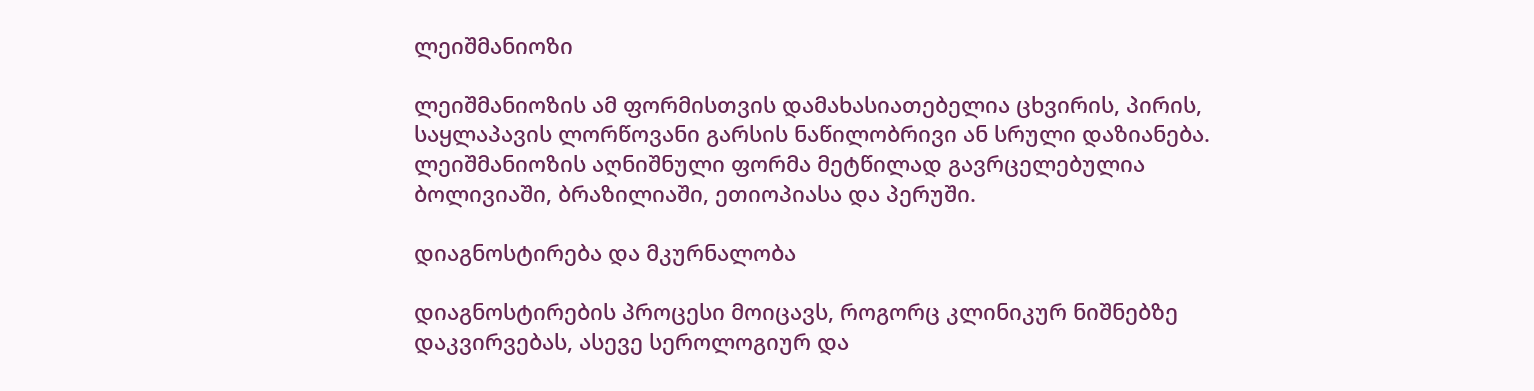ლეიშმანიოზი

ლეიშმანიოზის ამ ფორმისთვის დამახასიათებელია ცხვირის, პირის, საყლაპავის ლორწოვანი გარსის ნაწილობრივი ან სრული დაზიანება. ლეიშმანიოზის აღნიშნული ფორმა მეტწილად გავრცელებულია ბოლივიაში, ბრაზილიაში, ეთიოპიასა და პერუში.

დიაგნოსტირება და მკურნალობა

დიაგნოსტირების პროცესი მოიცავს, როგორც კლინიკურ ნიშნებზე დაკვირვებას, ასევე სეროლოგიურ და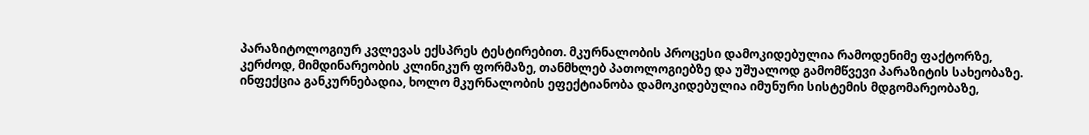პარაზიტოლოგიურ კვლევას ექსპრეს ტესტირებით. მკურნალობის პროცესი დამოკიდებულია რამოდენიმე ფაქტორზე, კერძოდ, მიმდინარეობის კლინიკურ ფორმაზე, თანმხლებ პათოლოგიებზე და უშუალოდ გამომწვევი პარაზიტის სახეობაზე. ინფექცია განკურნებადია, ხოლო მკურნალობის ეფექტიანობა დამოკიდებულია იმუნური სისტემის მდგომარეობაზე,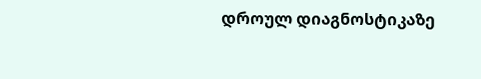დროულ დიაგნოსტიკაზე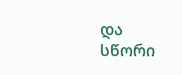და სწორი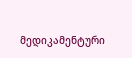მედიკამენტური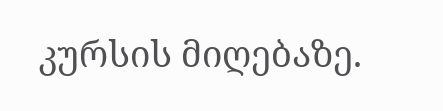კურსის მიღებაზე.